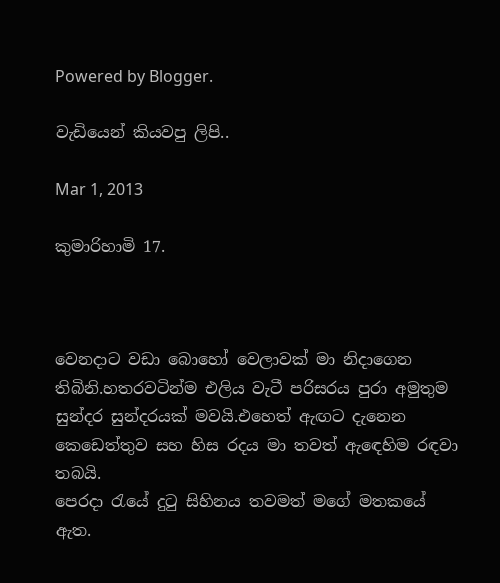Powered by Blogger.

වැඩියෙන් කියවපු ලිපි..

Mar 1, 2013

කුමාරිහාමි 17.



වෙනදාට වඩා බොහෝ වෙලාවක් මා නිදාගෙන තිබිනි.හතරවටින්ම එලිය වැටී පරිසරය පුරා අමුතුම සුන්දර සුන්දරයක් මවයි.එහෙත් ඇඟට දැනෙන කෙඩෙත්තුව සහ හිස රදය මා තවත් ඇඳෙහිම රඳවා තබයි.
පෙරදා රැයේ දුටු සිහිනය තවමත් මගේ මතකයේ ඇත.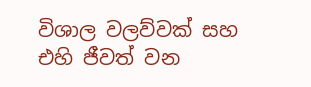විශාල වලව්වක් සහ එහි ජීවත් වන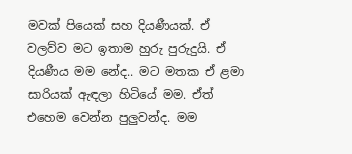මවක් පියෙක් සහ දියණීයක්. ඒ වලව්ව මට ඉතාම හුරු පුරුදුයි. ඒ දියණීය මම නේද.. මට මතක ඒ ළමා සාරියක් ඇඳලා හිටියේ මම. ඒත් එහෙම වෙන්න පුලුවන්ද. මම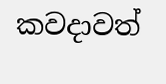කවදාවත්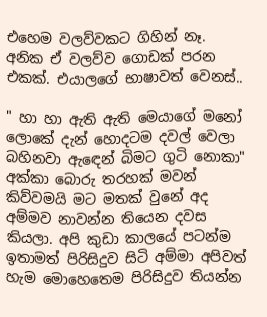එහෙම වලව්වකට ගිහින් නෑ. අනික ඒ වලව්ව ගොඩක් පරන එකක්. එයාලගේ භාෂාවත් වෙනස්..

" හා හා ඇති ඇති මෙයාගේ මනෝ ලොකේ දැන් හොදටම දවල් වෙලා බහිනවා ඇඳෙන් බිමට ගුටි නොකා" අක්කා බොරු තරහක් මවන් කිව්වමයි මට මතක් වුනේ අද අම්මව නාවන්න තියෙන දවස කියලා. අපි කුඩා කාලයේ පටන්ම ඉතාමත් පිරිසිදුව සිටි අම්මා අපිවත් හැම මොහෙතෙම පිරිසිදුව තියන්න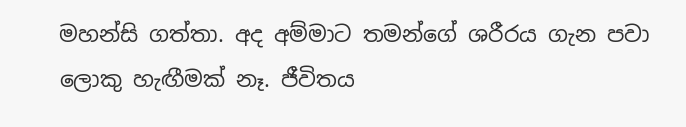මහන්සි ගත්තා. අද අම්මාට තමන්ගේ ශරීරය ගැන පවා ලොකු හැඟීමක් නෑ. ජීවිතය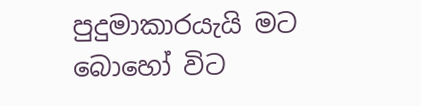පුදුමාකාරයැයි මට බොහෝ විට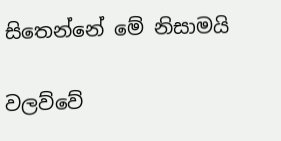සිතෙන්නේ මේ නිසාමයි

වලව්වේ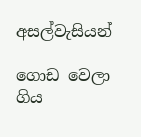අසල්වැසියන්

ගොඩ වෙලා ගිය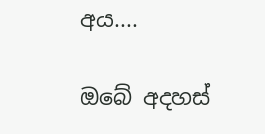අය....

ඔබේ අදහස්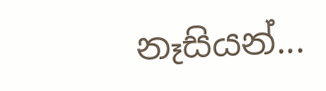නෑසියන්...